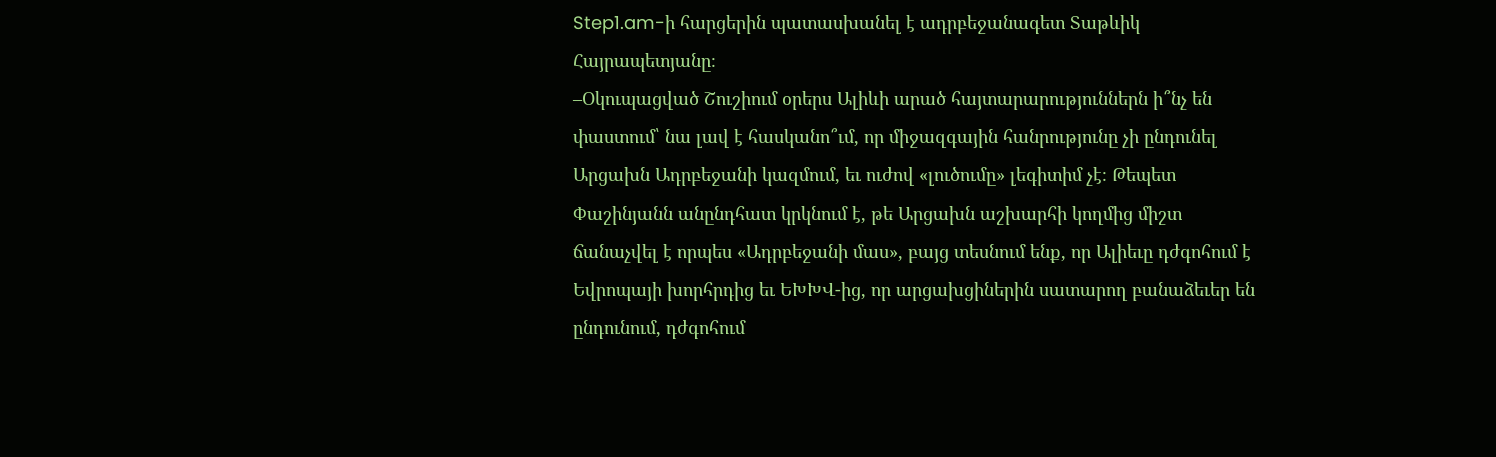Step1.am-ի հարցերին պատասխանել է ադրբեջանագետ Տաթևիկ Հայրապետյանը։
–Օկուպացված Շուշիում օրերս Ալիևի արած հայտարարություններն ի՞նչ են փաստում՝ նա լավ է հասկանո՞ւմ, որ միջազգային հանրությունը չի ընդունել Արցախն Ադրբեջանի կազմում, եւ ուժով «լուծումը» լեգիտիմ չէ։ Թեպետ Փաշինյանն անընդհատ կրկնում է, թե Արցախն աշխարհի կողմից միշտ ճանաչվել է որպես «Ադրբեջանի մաս», բայց տեսնում ենք, որ Ալիեւը դժգոհում է Եվրոպայի խորհրդից եւ ԵԽԽՎ-ից, որ արցախցիներին սատարող բանաձեւեր են ընդունում, դժգոհում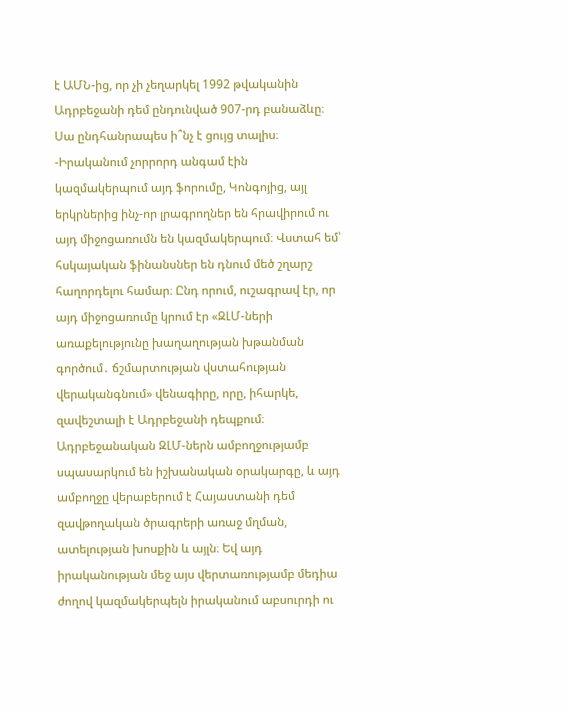է ԱՄՆ-ից, որ չի չեղարկել 1992 թվականին Ադրբեջանի դեմ ընդունված 907-րդ բանաձևը։ Սա ընդհանրապես ի՞նչ է ցույց տալիս։
-Իրականում չորրորդ անգամ էին կազմակերպում այդ ֆորումը, Կոնգոյից, այլ երկրներից ինչ-որ լրագրողներ են հրավիրում ու այդ միջոցառումն են կազմակերպում։ Վստահ եմ՝ հսկայական ֆինանսներ են դնում մեծ շղարշ հաղորդելու համար։ Ընդ որում, ուշագրավ էր, որ այդ միջոցառումը կրում էր «ԶԼՄ-ների առաքելությունը խաղաղության խթանման գործում․ ճշմարտության վստահության վերականգնում» վենագիրը, որը, իհարկե, զավեշտալի է Ադրբեջանի դեպքում։ Ադրբեջանական ԶԼՄ-ներն ամբողջությամբ սպասարկում են իշխանական օրակարգը, և այդ ամբողջը վերաբերում է Հայաստանի դեմ զավթողական ծրագրերի առաջ մղման, ատելության խոսքին և այլն։ Եվ այդ իրականության մեջ այս վերտառությամբ մեդիա ժողով կազմակերպելն իրականում աբսուրդի ու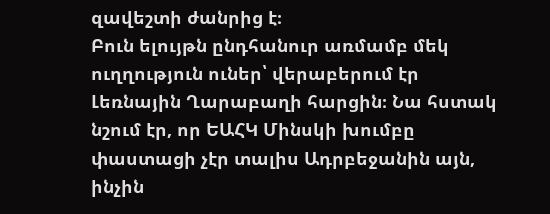զավեշտի ժանրից է։
Բուն ելույթն ընդհանուր առմամբ մեկ ուղղություն ուներ՝ վերաբերում էր Լեռնային Ղարաբաղի հարցին։ Նա հստակ նշում էր, որ ԵԱՀԿ Մինսկի խումբը փաստացի չէր տալիս Ադրբեջանին այն, ինչին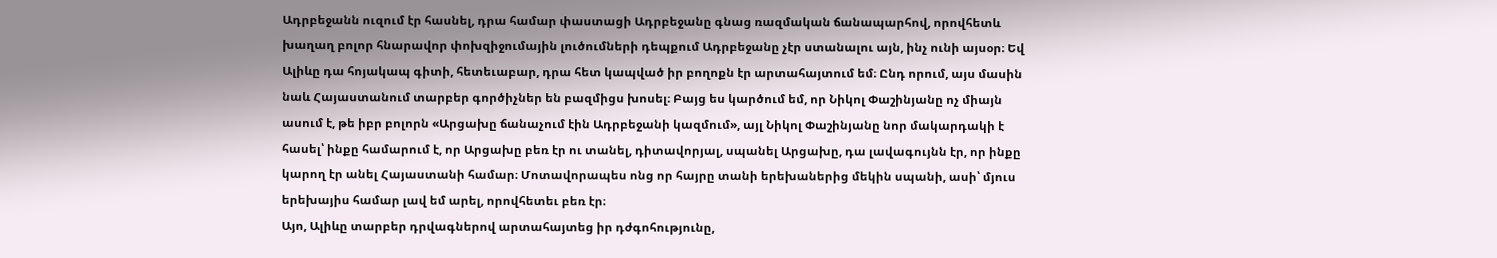Ադրբեջանն ուզում էր հասնել, դրա համար փաստացի Ադրբեջանը գնաց ռազմական ճանապարհով, որովհետև խաղաղ բոլոր հնարավոր փոխզիջումային լուծումների դեպքում Ադրբեջանը չէր ստանալու այն, ինչ ունի այսօր։ Եվ Ալիևը դա հոյակապ գիտի, հետեւաբար, դրա հետ կապված իր բողոքն էր արտահայտում եմ։ Ընդ որում, այս մասին նաև Հայաստանում տարբեր գործիչներ են բազմիցս խոսել։ Բայց ես կարծում եմ, որ Նիկոլ Փաշինյանը ոչ միայն ասում է, թե իբր բոլորն «Արցախը ճանաչում էին Ադրբեջանի կազմում», այլ Նիկոլ Փաշինյանը նոր մակարդակի է հասել՝ ինքը համարում է, որ Արցախը բեռ էր ու տանել, դիտավորյալ, սպանել Արցախը, դա լավագույնն էր, որ ինքը կարող էր անել Հայաստանի համար։ Մոտավորապես ոնց որ հայրը տանի երեխաներից մեկին սպանի, ասի՝ մյուս երեխայիս համար լավ եմ արել, որովհետեւ բեռ էր։
Այո, Ալիևը տարբեր դրվագներով արտահայտեց իր դժգոհությունը,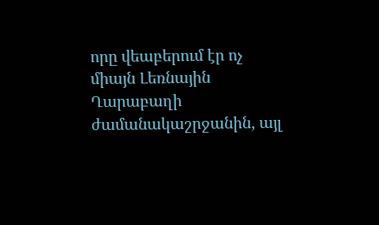որը վեաբերում էր ոչ միայն Լեռնային Ղարաբաղի ժամանակաշրջանին, այլ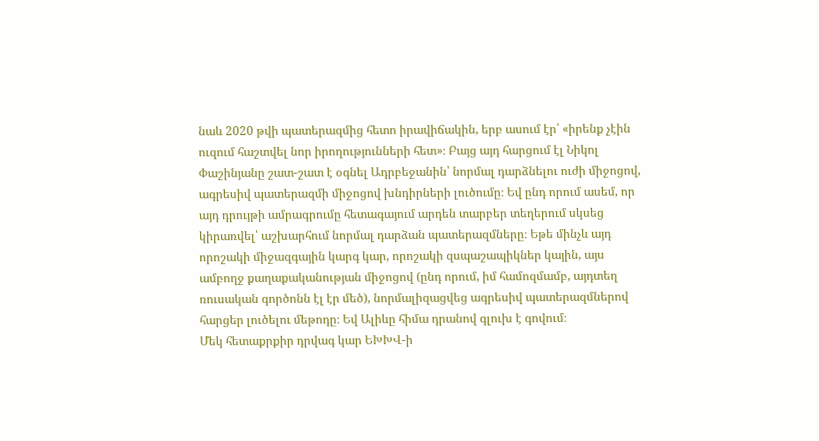նաև 2020 թվի պատերազմից հետո իրավիճակին, երբ ասում էր՝ «իրենք չէին ուզում հաշտվել նոր իրողությունների հետ»։ Բայց այդ հարցում էլ Նիկոլ Փաշինյանը շատ-շատ է օգնել Ադրբեջանին՝ նորմալ դարձնելու ուժի միջոցով, ագրեսիվ պատերազմի միջոցով խնդիրների լուծումը։ Եվ ընդ որում ասեմ, որ այդ դրույթի ամրագրումը հետագայում արդեն տարբեր տեղերում սկսեց կիրառվել՝ աշխարհում նորմալ դարձան պատերազմները։ Եթե մինչև այդ որոշակի միջազգային կարգ կար, որոշակի զսպաշապիկներ կային, այս ամբողջ քաղաքականության միջոցով (ընդ որում, իմ համոզմամբ, այդտեղ ռուսական գործոնն էլ էր մեծ), նորմալիզացվեց ագրեսիվ պատերազմներով հարցեր լուծելու մեթոդը։ Եվ Ալիևը հիմա դրանով գլուխ է գովում։
Մեկ հետաքրքիր դրվագ կար ԵԽԽՎ-ի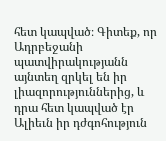հետ կապված։ Գիտեք, որ Ադրբեջանի պատվիրակությանն այնտեղ զրկել են իր լիազորություններից, և դրա հետ կապված էր Ալիեւն իր դժգոհություն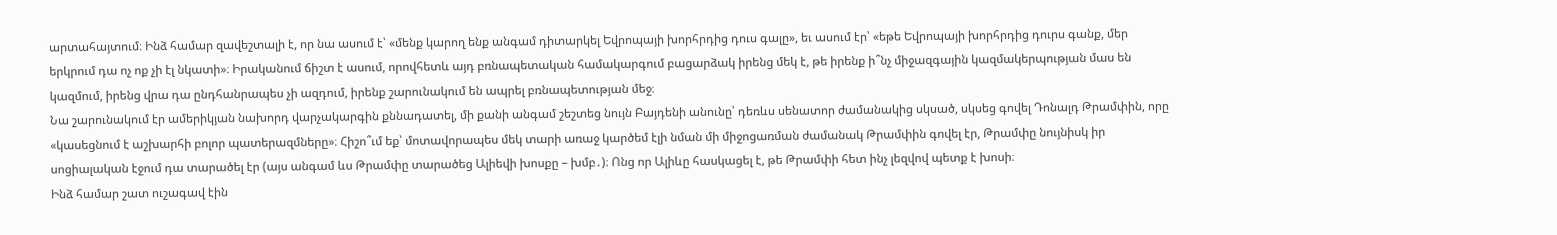արտահայտում։ Ինձ համար զավեշտալի է, որ նա ասում է՝ «մենք կարող ենք անգամ դիտարկել Եվրոպայի խորհրդից դուս գալը», եւ ասում էր՝ «եթե Եվրոպայի խորհրդից դուրս գանք, մեր երկրում դա ոչ ոք չի էլ նկատի»։ Իրականում ճիշտ է ասում, որովհետև այդ բռնապետական համակարգում բացարձակ իրենց մեկ է, թե իրենք ի՞նչ միջազգային կազմակերպության մաս են կազմում, իրենց վրա դա ընդհանրապես չի ազդում, իրենք շարունակում են ապրել բռնապետության մեջ։
Նա շարունակում էր ամերիկյան նախորդ վարչակարգին քննադատել, մի քանի անգամ շեշտեց նույն Բայդենի անունը՝ դեռևս սենատոր ժամանակից սկսած, սկսեց գովել Դոնալդ Թրամփին, որը «կասեցնում է աշխարհի բոլոր պատերազմները»։ Հիշո՞ւմ եք՝ մոտավորապես մեկ տարի առաջ կարծեմ էլի նման մի միջոցառման ժամանակ Թրամփին գովել էր, Թրամփը նույնիսկ իր սոցիալական էջում դա տարածել էր (այս անգամ ևս Թրամփը տարածեց Ալիեվի խոսքը – խմբ․)։ Ոնց որ Ալիևը հասկացել է, թե Թրամփի հետ ինչ լեզվով պետք է խոսի։
Ինձ համար շատ ուշագավ էին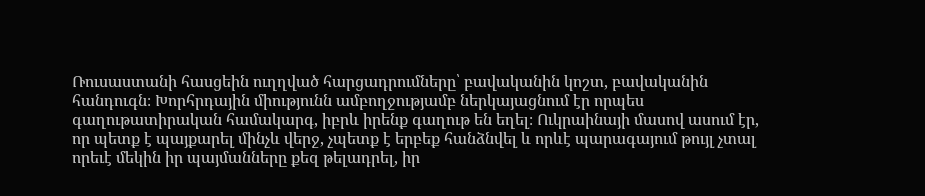Ռուսաստանի հասցեին ուղղված հարցադրումները՝ բավականին կոշտ, բավականին հանդուգն։ Խորհրդային միությունն ամբողջությամբ ներկայացնում էր որպես գաղութատիրական համակարգ, իբրև իրենք գաղութ են եղել։ Ուկրաինայի մասով ասում էր, որ պետք է պայքարել մինչև վերջ, չպետք է երբեք հանձնվել և որևէ պարագայում թույլ չտալ որեւէ մեկին իր պայմանները քեզ թելադրել, իր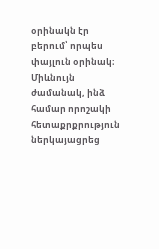օրինակն էր բերում՝ որպես փայլուն օրինակ։
Միևնույն ժամանակ, ինձ համար որոշակի հետաքրքրություն ներկայացրեց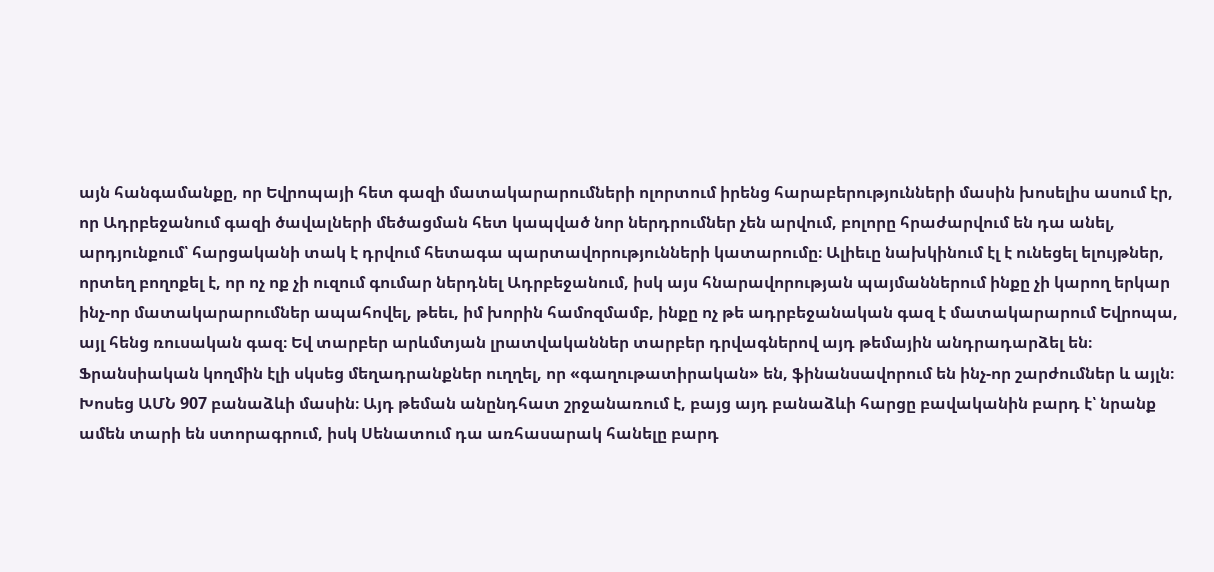այն հանգամանքը, որ Եվրոպայի հետ գազի մատակարարումների ոլորտում իրենց հարաբերությունների մասին խոսելիս ասում էր, որ Ադրբեջանում գազի ծավալների մեծացման հետ կապված նոր ներդրումներ չեն արվում, բոլորը հրաժարվում են դա անել, արդյունքում՝ հարցականի տակ է դրվում հետագա պարտավորությունների կատարումը։ Ալիեւը նախկինում էլ է ունեցել ելույթներ, որտեղ բողոքել է, որ ոչ ոք չի ուզում գումար ներդնել Ադրբեջանում, իսկ այս հնարավորության պայմաններում ինքը չի կարող երկար ինչ-որ մատակարարումներ ապահովել, թեեւ, իմ խորին համոզմամբ, ինքը ոչ թե ադրբեջանական գազ է մատակարարում Եվրոպա, այլ հենց ռուսական գազ։ Եվ տարբեր արևմտյան լրատվականներ տարբեր դրվագներով այդ թեմային անդրադարձել են։
Ֆրանսիական կողմին էլի սկսեց մեղադրանքներ ուղղել, որ «գաղութատիրական» են, ֆինանսավորում են ինչ-որ շարժումներ և այլն։ Խոսեց ԱՄՆ 907 բանաձևի մասին։ Այդ թեման անընդհատ շրջանառում է, բայց այդ բանաձևի հարցը բավականին բարդ է՝ նրանք ամեն տարի են ստորագրում, իսկ Սենատում դա առհասարակ հանելը բարդ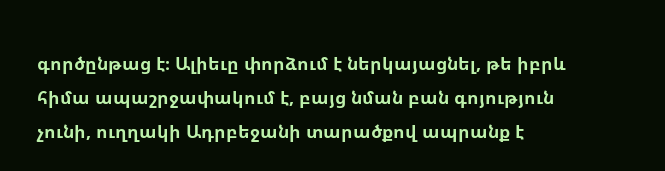գործընթաց է։ Ալիեւը փորձում է ներկայացնել, թե իբրև հիմա ապաշրջափակում է, բայց նման բան գոյություն չունի, ուղղակի Ադրբեջանի տարածքով ապրանք է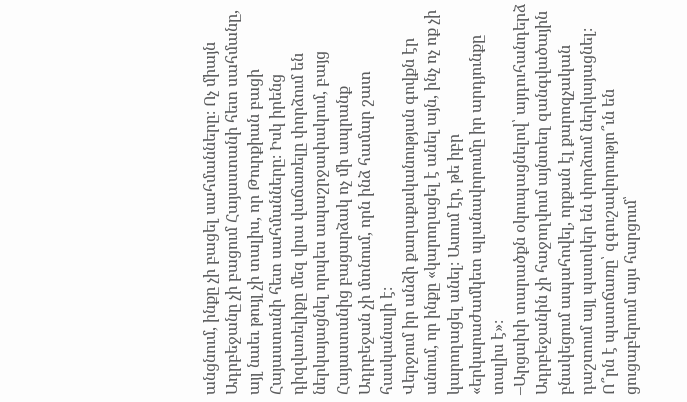անցնում, ինքը չի բացել սահմանները։ Ոչ միայն Ադրբեջանը չի բացում Հայաստանի հետ սահմանը, այլ նաեւ թույլ չի տալիս, որ Թուրքիան բացի Հայաստանի հետ սահմանները։ Իսկ իրենց դիզվառելիքը մեզ վրա վաճառելը փորձում են ներկայացնել որպես ապաշրջափակում, բայց Հայաստանից բացարձակ ոչ մի ապրանք Ադրբեջան չի մտնում, որն ինձ համար շատ հասկանալի է։
Վերջում իր անձի քաղաքականության գովքն էր անում, որ ինքը «կարողացել է անել այն, ինչ ոչ ոք չի կարողացել անել։ Ասում էր, թե իբր «երկարաժամկետ պլանավորումը իր արդյունքը տալիս է»։
–Արցախի տարածքն օկուպացնելով՝ այդուհանդերձ Ադրբեջանին չի հաջողվում այնտեղ զանգվածային բնակեցում ապահովել, որքան էլ քարոզչական դաշտում այլ պատկեր են փորձում ներկայացնել։ Ո՞րն է պատճառը՝ զգուշավորությո՞ւն են ցուցաբերում այս հարցում՝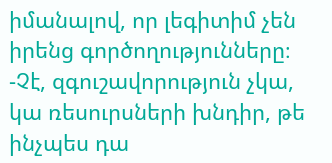իմանալով, որ լեգիտիմ չեն իրենց գործողությունները։
-Չէ, զգուշավորություն չկա, կա ռեսուրսների խնդիր, թե ինչպես դա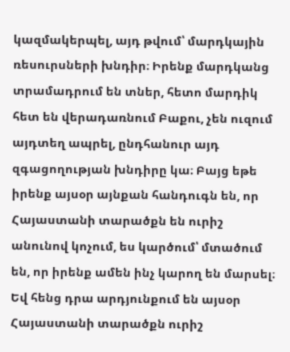կազմակերպել, այդ թվում՝ մարդկային ռեսուրսների խնդիր։ Իրենք մարդկանց տրամադրում են տներ, հետո մարդիկ հետ են վերադառնում Բաքու, չեն ուզում այդտեղ ապրել, ընդհանուր այդ զգացողության խնդիրը կա։ Բայց եթե իրենք այսօր այնքան հանդուգն են, որ Հայաստանի տարածքն են ուրիշ անունով կոչում, ես կարծում՝ մտածում են, որ իրենք ամեն ինչ կարող են մարսել։ Եվ հենց դրա արդյունքում են այսօր Հայաստանի տարածքն ուրիշ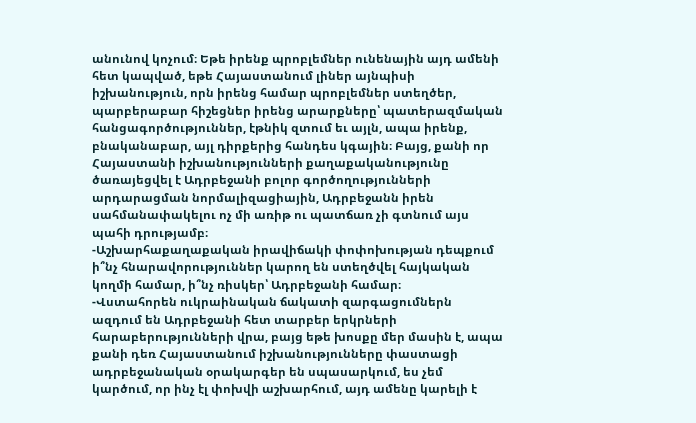անունով կոչում։ Եթե իրենք պրոբլեմներ ունենային այդ ամենի հետ կապված, եթե Հայաստանում լիներ այնպիսի իշխանություն, որն իրենց համար պրոբլեմներ ստեղծեր, պարբերաբար հիշեցներ իրենց արարքները՝ պատերազմական հանցագործություններ, էթնիկ զտում եւ այլն, ապա իրենք, բնականաբար, այլ դիրքերից հանդես կգային։ Բայց, քանի որ Հայաստանի իշխանությունների քաղաքականությունը ծառայեցվել է Ադրբեջանի բոլոր գործողությունների արդարացման նորմալիզացիային, Ադրբեջանն իրեն սահմանափակելու ոչ մի առիթ ու պատճառ չի գտնում այս պահի դրությամբ։
-Աշխարհաքաղաքական իրավիճակի փոփոխության դեպքում ի՞նչ հնարավորություններ կարող են ստեղծվել հայկական կողմի համար, ի՞նչ ռիսկեր՝ Ադրբեջանի համար։
-Վստահորեն ուկրաինական ճակատի զարգացումներն ազդում են Ադրբեջանի հետ տարբեր երկրների հարաբերությունների վրա, բայց եթե խոսքը մեր մասին է, ապա քանի դեռ Հայաստանում իշխանությունները փաստացի ադրբեջանական օրակարգեր են սպասարկում, ես չեմ կարծում, որ ինչ էլ փոխվի աշխարհում, այդ ամենը կարելի է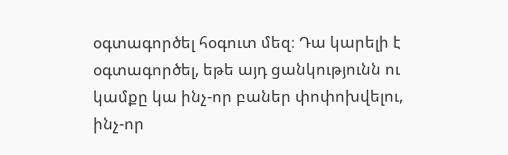օգտագործել հօգուտ մեզ։ Դա կարելի է օգտագործել, եթե այդ ցանկությունն ու կամքը կա ինչ-որ բաներ փոփոխվելու, ինչ-որ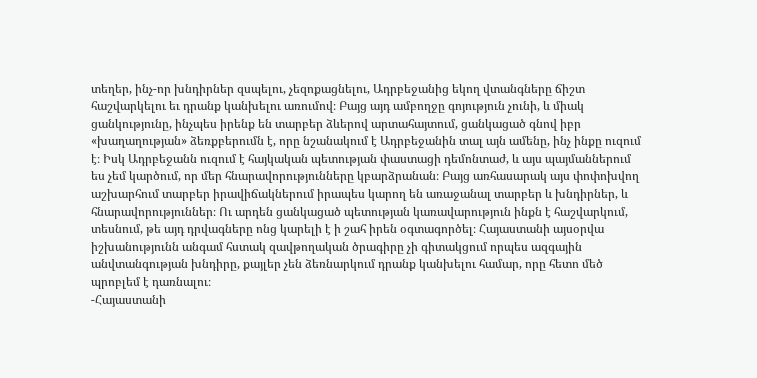տեղեր, ինչ-որ խնդիրներ զսպելու, չեզոքացնելու, Ադրբեջանից եկող վտանգները ճիշտ հաշվարկելու եւ դրանք կանխելու առումով։ Բայց այդ ամբողջը գոյություն չունի, և միակ ցանկությունը, ինչպես իրենք են տարբեր ձևերով արտահայտում, ցանկացած գնով իբր «խաղաղության» ձեռքբերումն է, որը նշանակում է Ադրբեջանին տալ այն ամենը, ինչ ինքը ուզում է։ Իսկ Ադրբեջանն ուզում է հայկական պետության փաստացի դեմոնտաժ, և այս պայմաններում ես չեմ կարծում, որ մեր հնարավորությունները կբարձրանան։ Բայց առհասարակ այս փոփոխվող աշխարհում տարբեր իրավիճակներում իրապես կարող են առաջանալ տարբեր և խնդիրներ, և հնարավորություններ։ Ու արդեն ցանկացած պետության կառավարություն ինքն է հաշվարկում, տեսնում, թե այդ դրվագները ոնց կարելի է ի շահ իրեն օգտագործել։ Հայաստանի այսօրվա իշխանությունն անգամ հստակ զավթողական ծրագիրը չի գիտակցում որպես ազգային անվտանգության խնդիրը, քայլեր չեն ձեռնարկում դրանք կանխելու համար, որը հետո մեծ պրոբլեմ է դառնալու։
-Հայաստանի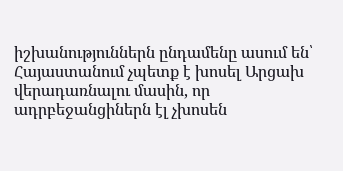իշխանություններն ընդամենը ասում են՝ Հայաստանում չպետք է խոսել Արցախ վերադառնալու մասին, որ ադրբեջանցիներն էլ չխոսեն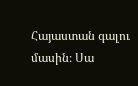Հայաստան գալու մասին։ Սա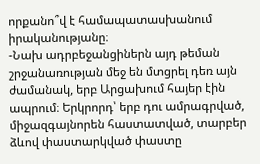որքանո՞վ է համապատասխանում իրականությանը։
-Նախ ադրբեջանցիներն այդ թեման շրջանառության մեջ են մտցրել դեռ այն ժամանակ, երբ Արցախում հայեր էին ապրում։ Երկրորդ՝ երբ դու ամրագրված, միջազգայնորեն հաստատված, տարբեր ձևով փաստարկված փաստը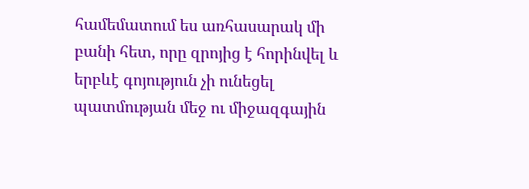համեմատում ես առհասարակ մի բանի հետ, որը զրոյից է հորինվել և երբևէ գոյություն չի ունեցել պատմության մեջ ու միջազգային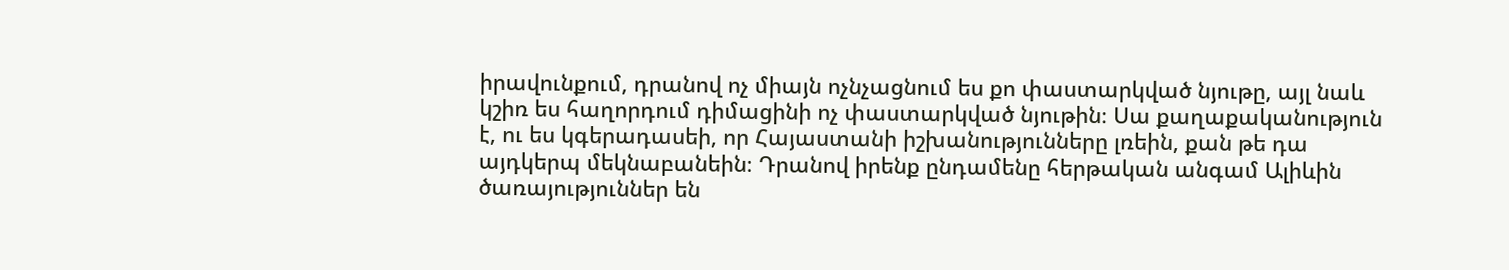իրավունքում, դրանով ոչ միայն ոչնչացնում ես քո փաստարկված նյութը, այլ նաև կշիռ ես հաղորդում դիմացինի ոչ փաստարկված նյութին։ Սա քաղաքականություն է, ու ես կգերադասեի, որ Հայաստանի իշխանությունները լռեին, քան թե դա այդկերպ մեկնաբանեին։ Դրանով իրենք ընդամենը հերթական անգամ Ալիևին ծառայություններ են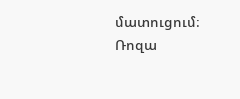մատուցում։
Ռոզա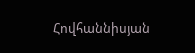Հովհաննիսյան